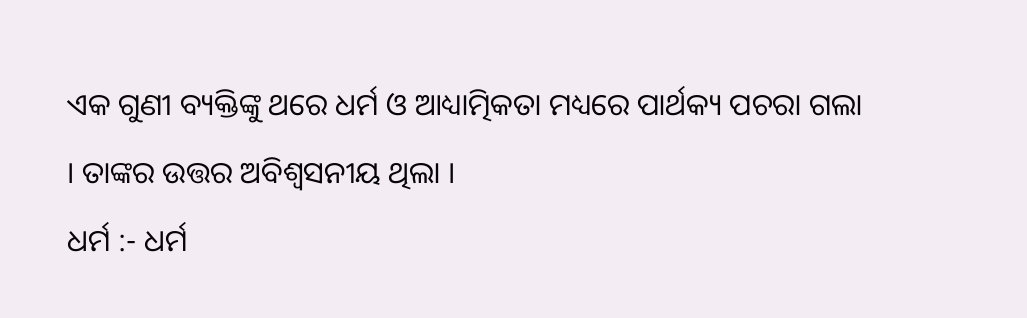ଏକ ଗୁଣୀ ବ୍ୟକ୍ତିଙ୍କୁ ଥରେ ଧର୍ମ ଓ ଆଧ୍ୟାତ୍ମିକତା ମଧ୍ୟରେ ପାର୍ଥକ୍ୟ ପଚରା ଗଲା । ତାଙ୍କର ଉତ୍ତର ଅବିଶ୍ୱସନୀୟ ଥିଲା ।
ଧର୍ମ :- ଧର୍ମ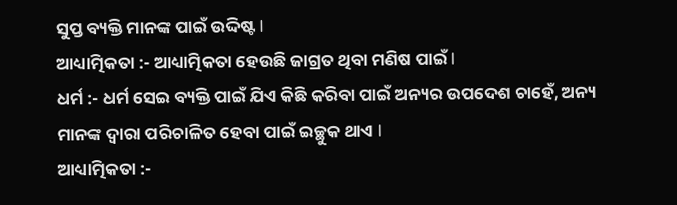ସୁପ୍ତ ବ୍ୟକ୍ତି ମାନଙ୍କ ପାଇଁ ଉଦ୍ଦିଷ୍ଟ I
ଆଧ୍ୟାତ୍ମିକତା :- ଆଧ୍ୟାତ୍ମିକତା ହେଉଛି ଜାଗ୍ରତ ଥିବା ମଣିଷ ପାଇଁ I
ଧର୍ମ :- ଧର୍ମ ସେଇ ବ୍ୟକ୍ତି ପାଇଁ ଯିଏ କିଛି କରିବା ପାଇଁ ଅନ୍ୟର ଉପଦେଶ ଚାହେଁ, ଅନ୍ୟ ମାନଙ୍କ ଦ୍ଵାରା ପରିଚାଳିତ ହେବା ପାଇଁ ଇଚ୍ଛୁକ ଥାଏ I
ଆଧ୍ୟାତ୍ମିକତା :-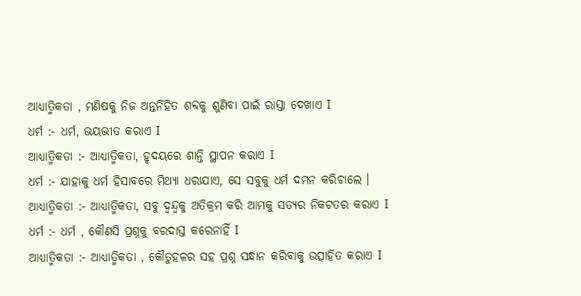ଆଧ୍ୟାତ୍ମିକତା , ମଣିଷକୁ ନିଜ ଅନ୍ତର୍ନିହିତ ଶବ୍ଦକୁ ଶୁଣିବା ପାଇଁ ରାସ୍ତା ଦେଖାଏ I
ଧର୍ମ :- ଧର୍ମ, ଭୟଭୀତ କରାଏ I
ଆଧ୍ୟାତ୍ମିକତା :- ଆଧ୍ୟାତ୍ମିକତା, ହୃଦୟରେ ଶାନ୍ତି ସ୍ଥାପନ କରାଏ I
ଧର୍ମ :- ଯାହାକୁ ଧର୍ମ ହିସାବରେ ମିଥ୍ୟା ଧରାଯାଏ, ସେ ସବୁକୁ ଧର୍ମ ଦମନ କରିଚାଲେ ।
ଆଧ୍ୟାତ୍ମିକତା :- ଆଧ୍ୟାତ୍ମିକତା, ସବୁ ଦ୍ବନ୍ଦ୍ବକୁ ଅତିକ୍ରମ କରି ଆମକୁ ସତ୍ୟର ନିକଟତର କରାଏ I
ଧର୍ମ :- ଧର୍ମ , କୌଣସି ପ୍ରଶ୍ନକୁ ବରଦାସ୍ତ କରେନାହିଁ I
ଆଧ୍ୟାତ୍ମିକତା :- ଆଧ୍ୟାତ୍ମିକତା , କୌତୁହଳର ସହ ପ୍ରଶ୍ନ ସନ୍ଧାନ କରିବାକୁ ଉତ୍ସାହିତ କରାଏ I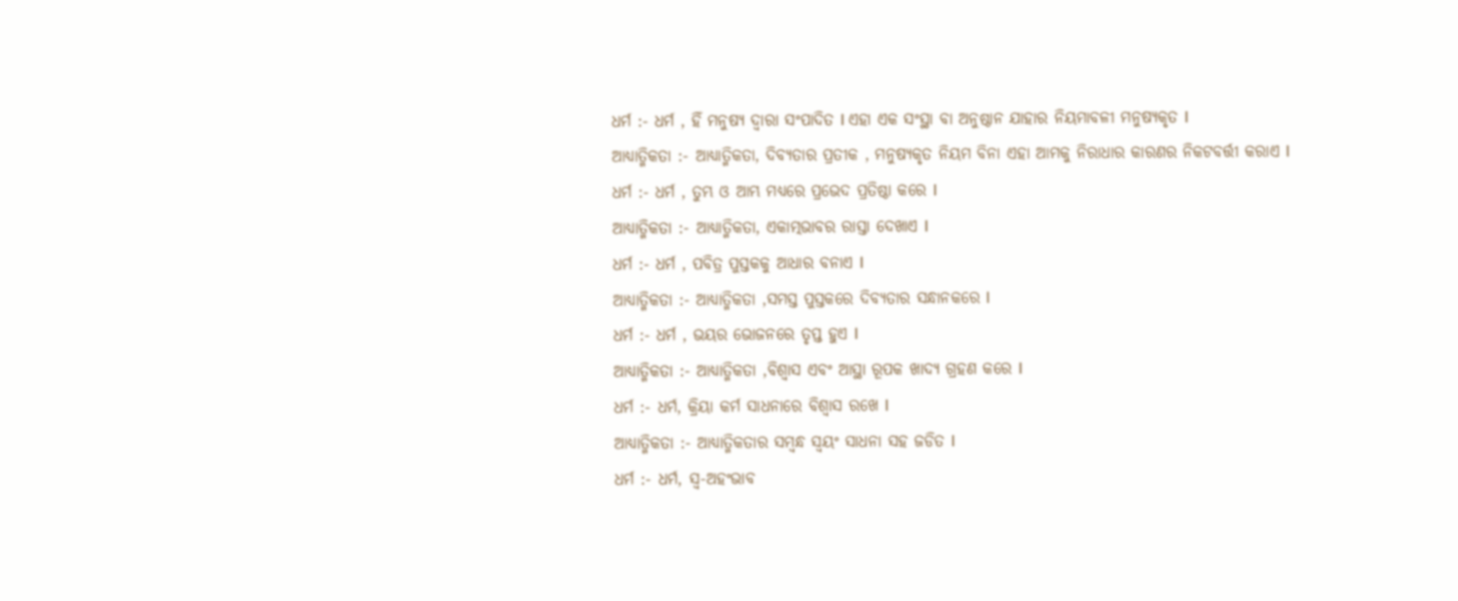ଧର୍ମ :- ଧର୍ମ , ହିଁ ମନୁଷ୍ଯ ଦ୍ବାରା ସଂପାଦିତ I ଏହା ଏକ ସଂସ୍ଥା ବା ଅନୁଷ୍ଠାନ ଯାହାର ନିୟମାବଳୀ ମନୁଷ୍ୟକୃତ I
ଆଧ୍ୟାତ୍ମିକତା :- ଆଧ୍ୟାତ୍ମିକତା, ଦିବ୍ୟତାର ପ୍ରତୀକ , ମନୁଷ୍ୟକୃତ ନିୟମ ବିନା ଏହା ଆମକୁ ନିରାଧାର କାରଣର ନିକଟବର୍ତ୍ତୀ କରାଏ I
ଧର୍ମ :- ଧର୍ମ , ତୁମ୍ଭ ଓ ଆମ୍ଭ ମଧ୍ୟରେ ପ୍ରଭେଦ ପ୍ରତିଷ୍ଠା କରେ I
ଆଧ୍ୟାତ୍ମିକତା :- ଆଧ୍ୟାତ୍ମିକତା, ଏକାତ୍ମଭାବର ରାସ୍ତା ଦେଖାଏ I
ଧର୍ମ :- ଧର୍ମ , ପବିତ୍ର ପୁସ୍ତକକୁ ଆଧାର ବନାଏ I
ଆଧ୍ୟାତ୍ମିକତା :- ଆଧ୍ୟାତ୍ମିକତା ,ସମସ୍ତ ପୁସ୍ତକରେ ଦିବ୍ୟତାର ସନ୍ଧାନକରେ I
ଧର୍ମ :- ଧର୍ମ , ଭୟର ଭୋଜନରେ ତୃପ୍ତ ହୁଏ I
ଆଧ୍ୟାତ୍ମିକତା :- ଆଧ୍ୟାତ୍ମିକତା ,ବିଶ୍ବାସ ଏବଂ ଆସ୍ଥା ରୂପକ ଖାଦ୍ୟ ଗ୍ରହଣ କରେ I
ଧର୍ମ :- ଧର୍ମ, କ୍ରିୟା କର୍ମ ସାଧନାରେ ବିଶ୍ବାସ ରଖେ I
ଆଧ୍ୟାତ୍ମିକତା :- ଆଧ୍ୟାତ୍ମିକତାର ସମ୍ବନ୍ଧ ସ୍ଵୟଂ ସାଧନା ସହ ଜଡିତ I
ଧର୍ମ :- ଧର୍ମ, ସ୍ଵ-ଅହଂଭାବ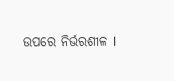ଉପରେ ନିର୍ଭରଶୀଳ I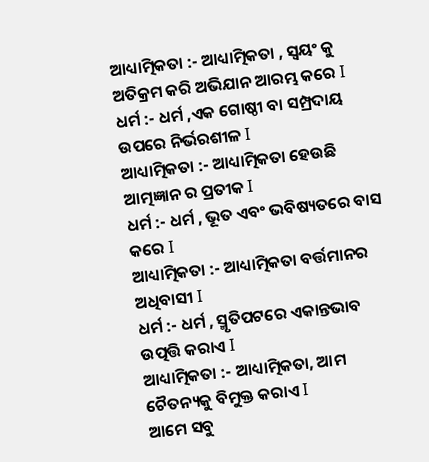ଆଧ୍ୟାତ୍ମିକତା :- ଆଧ୍ୟାତ୍ମିକତା , ସ୍ଵୟଂ କୁ ଅତିକ୍ରମ କରି ଅଭିଯାନ ଆରମ୍ଭ କରେ I
ଧର୍ମ :- ଧର୍ମ ,ଏକ ଗୋଷ୍ଠୀ ବା ସମ୍ପ୍ରଦାୟ ଉପରେ ନିର୍ଭରଶୀଳ I
ଆଧ୍ୟାତ୍ମିକତା :- ଆଧ୍ୟାତ୍ମିକତା ହେଉଛି ଆତ୍ମଜ୍ଞାନ ର ପ୍ରତୀକ I
ଧର୍ମ :- ଧର୍ମ , ଭୂତ ଏବଂ ଭବିଷ୍ୟତରେ ବାସ କରେ I
ଆଧ୍ୟାତ୍ମିକତା :- ଆଧ୍ୟାତ୍ମିକତା ବର୍ତ୍ତମାନର ଅଧିବାସୀ I
ଧର୍ମ :- ଧର୍ମ , ସ୍ମୃତିପଟରେ ଏକାନ୍ତଭାବ ଉତ୍ପତ୍ତି କରାଏ I
ଆଧ୍ୟାତ୍ମିକତା :- ଆଧ୍ୟାତ୍ମିକତା, ଆମ ଚୈତନ୍ୟକୁ ବିମୁକ୍ତ କରାଏ I
ଆମେ ସବୁ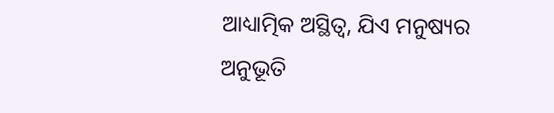ଆଧ୍ୟାତ୍ମିକ ଅସ୍ଥିତ୍ଵ, ଯିଏ ମନୁଷ୍ୟର ଅନୁଭୂତି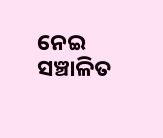ନେଇ ସଞ୍ଚାଳିତ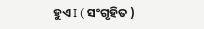ହୁଏ I ( ସଂଗୃହିତ )